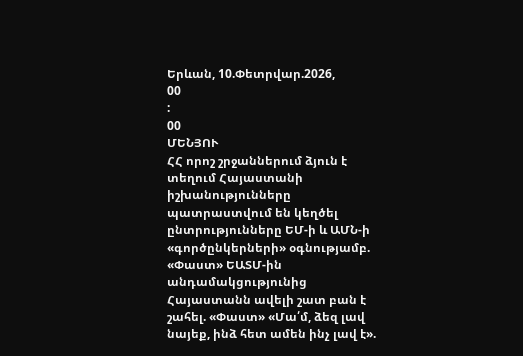Երևան, 10.Փետրվար.2026,
00
:
00
ՄԵՆՅՈՒ
ՀՀ որոշ շրջաններում ձյուն է տեղում Հայաստանի իշխանությունները պատրաստվում են կեղծել ընտրությունները ԵՄ-ի և ԱՄՆ-ի «գործընկերների» օգնությամբ. «Փաստ» ԵԱՏՄ-ին անդամակցությունից Հայաստանն ավելի շատ բան է շահել. «Փաստ» «Մա՛մ, ձեզ լավ նայեք, ինձ հետ ամեն ինչ լավ է».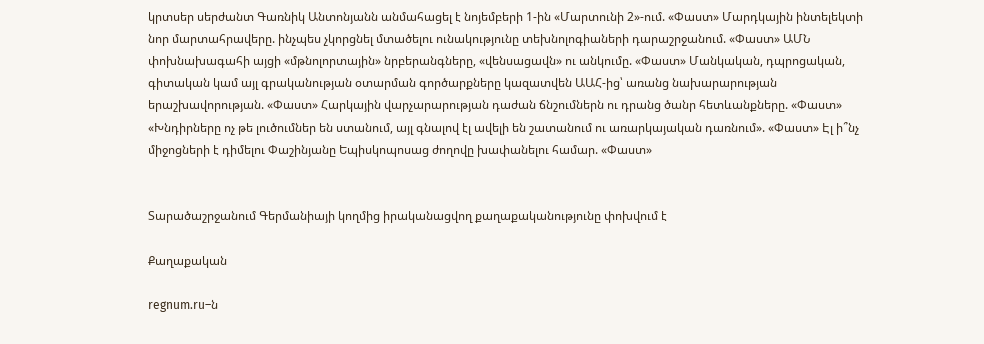կրտսեր սերժանտ Գառնիկ Անտոնյանն անմահացել է նոյեմբերի 1-ին «Մարտունի 2»-ում. «Փաստ» Մարդկային ինտելեկտի նոր մարտահրավերը. ինչպես չկորցնել մտածելու ունակությունը տեխնոլոգիաների դարաշրջանում. «Փաստ» ԱՄՆ փոխնախագահի այցի «մթնոլորտային» նրբերանգները, «վենսացավն» ու անկումը. «Փաստ» Մանկական, դպրոցական, գիտական կամ այլ գրականության օտարման գործարքները կազատվեն ԱԱՀ-ից՝ առանց նախարարության երաշխավորության. «Փաստ» Հարկային վարչարարության դաժան ճնշումներն ու դրանց ծանր հետևանքները. «Փաստ» «Խնդիրները ոչ թե լուծումներ են ստանում, այլ գնալով էլ ավելի են շատանում ու առարկայական դառնում». «Փաստ» Էլ ի՞նչ միջոցների է դիմելու Փաշինյանը Եպիսկոպոսաց ժողովը խափանելու համար. «Փաստ»


Տարածաշրջանում Գերմանիայի կողմից իրականացվող քաղաքականությունը փոխվում է

Քաղաքական

regnum.ru–ն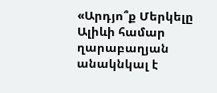«Արդյո՞ք Մերկելը Ալիևի համար ղարաբաղյան անակնկալ է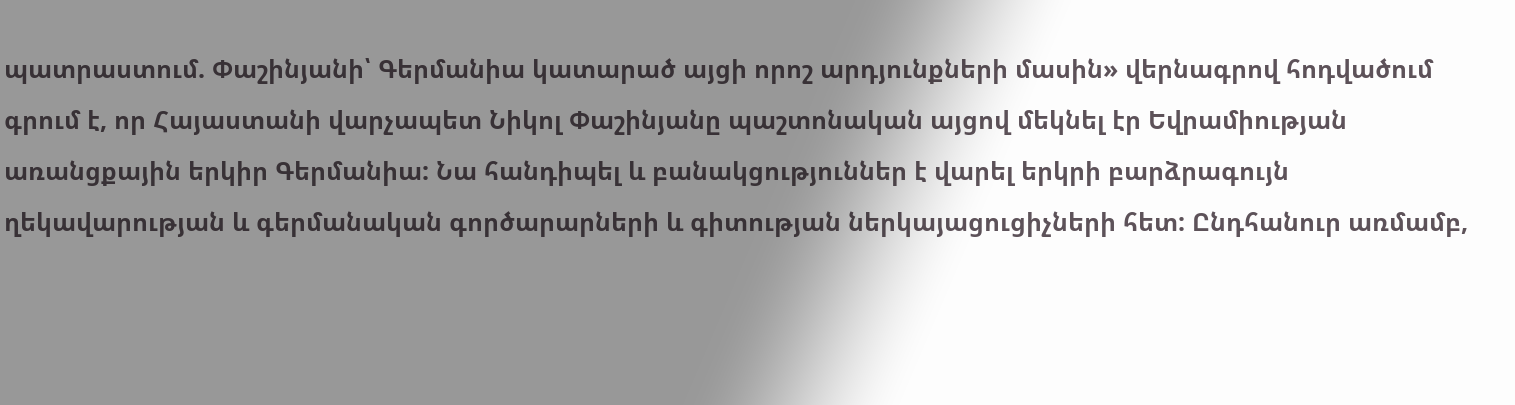պատրաստում. Փաշինյանի՝ Գերմանիա կատարած այցի որոշ արդյունքների մասին» վերնագրով հոդվածում գրում է, որ Հայաստանի վարչապետ Նիկոլ Փաշինյանը պաշտոնական այցով մեկնել էր Եվրամիության առանցքային երկիր Գերմանիա: Նա հանդիպել և բանակցություններ է վարել երկրի բարձրագույն ղեկավարության և գերմանական գործարարների և գիտության ներկայացուցիչների հետ: Ընդհանուր առմամբ,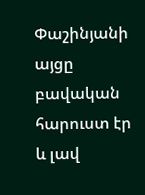Փաշինյանի այցը բավական հարուստ էր և լավ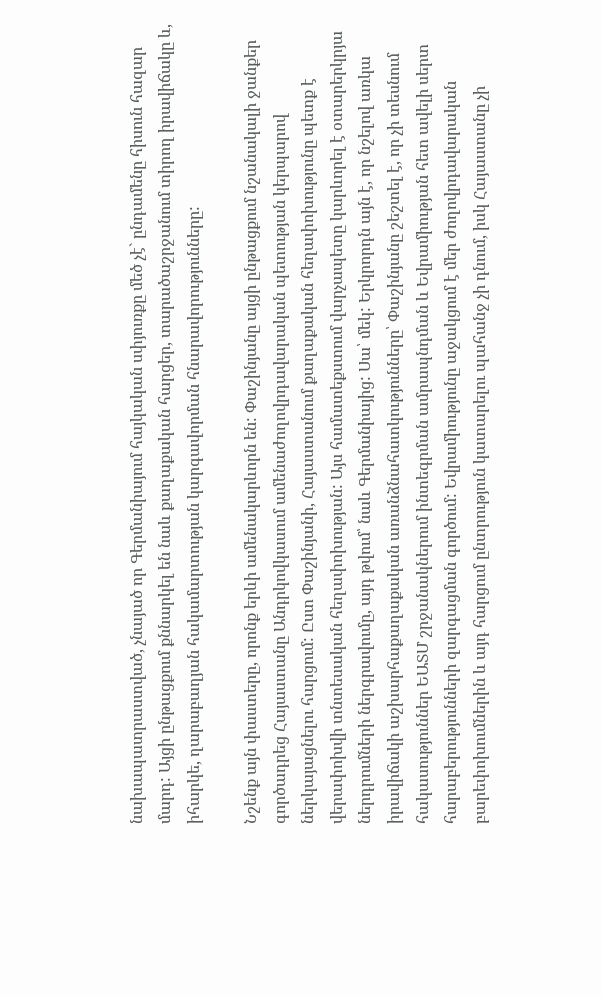նախապատրաստված, չնայած որ Գերմանիայում հայկական սփյուռքը մեծ չէ` ընդամենը հիսուն հազար մարդ: Այցի ընթացքում քննարկել են նաև քաղաքական հարցեր, տարածաշրջանում տիրող իրավիճակը և, իհարկե, ղարաբաղյան հակամարտության կարգավորման հնարավորությունները:

Նշենք այն փաստերը, որոնք երևի ամենակարևորն են: Փաշինյանը այցի ընթացքում նշանակալի ջանքեր գործադրեց Հայաստանը Անդրկովկասում ամենաժողովրդավարական պետության կերպարով ներկայացնելու հարցում: Ըստ Փաշինյանի, Հայաստանում քաղաքական հեղափոխությունը պետք է վերափոխվի տնտեսական հեղափոխության: Այս համատեքստում վարչապետը կարևորել է օտարերկրյա ներդրումների ներգրավումը, այդ թվում՝ նաև Գերմանիայից: Սա՝ մեկ: Երկրորդն այն է, որ նշելով առկա իրավիճակի աշխարհաքաղաքական առանձնահատկությունները՝ Փաշինյանը շեշտել է, որ չի տեսնում հակասություններ ԵԱՏՄ շրջանակներում ինտեգրման ամրապնդման և Եվրամիության հետ ավելի սերտ հարաբերությունների զարգացման գործում: Եվրամիությունը աջակցում է մեր ժողովրդավարական բարեփոխումներին և այդ հարցում ընտրություն կատարելու պահանջ չի դնում, իսկ Հայաստանը չի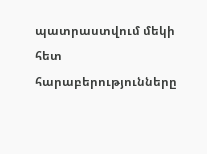պատրաստվում մեկի հետ հարաբերությունները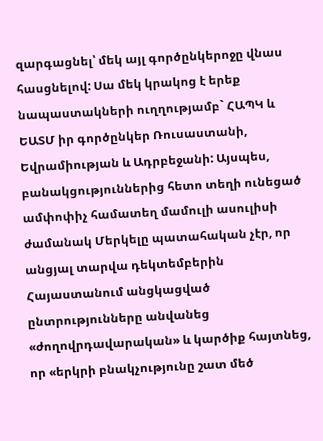զարգացնել՝ մեկ այլ գործընկերոջը վնաս հասցնելով: Սա մեկ կրակոց է երեք նապաստակների ուղղությամբ` ՀԱՊԿ և ԵԱՏՄ իր գործընկեր Ռուսաստանի, Եվրամիության և Ադրբեջանի: Այսպես, բանակցություններից հետո տեղի ունեցած ամփոփիչ համատեղ մամուլի ասուլիսի ժամանակ Մերկելը պատահական չէր, որ անցյալ տարվա դեկտեմբերին Հայաստանում անցկացված ընտրությունները անվանեց «ժողովրդավարական» և կարծիք հայտնեց, որ «երկրի բնակչությունը շատ մեծ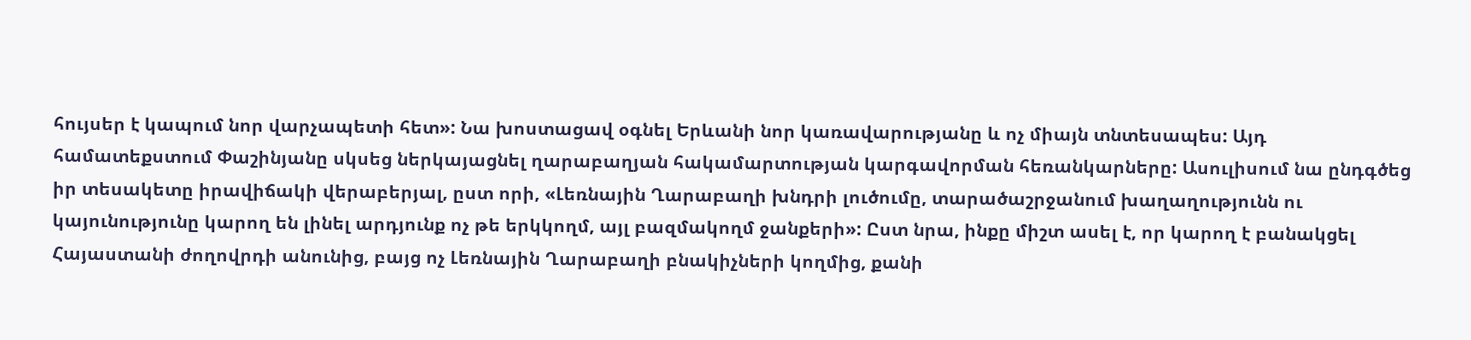հույսեր է կապում նոր վարչապետի հետ»: Նա խոստացավ օգնել Երևանի նոր կառավարությանը և ոչ միայն տնտեսապես: Այդ համատեքստում Փաշինյանը սկսեց ներկայացնել ղարաբաղյան հակամարտության կարգավորման հեռանկարները: Ասուլիսում նա ընդգծեց իր տեսակետը իրավիճակի վերաբերյալ, ըստ որի, «Լեռնային Ղարաբաղի խնդրի լուծումը, տարածաշրջանում խաղաղությունն ու կայունությունը կարող են լինել արդյունք ոչ թե երկկողմ, այլ բազմակողմ ջանքերի»: Ըստ նրա, ինքը միշտ ասել է, որ կարող է բանակցել Հայաստանի ժողովրդի անունից, բայց ոչ Լեռնային Ղարաբաղի բնակիչների կողմից, քանի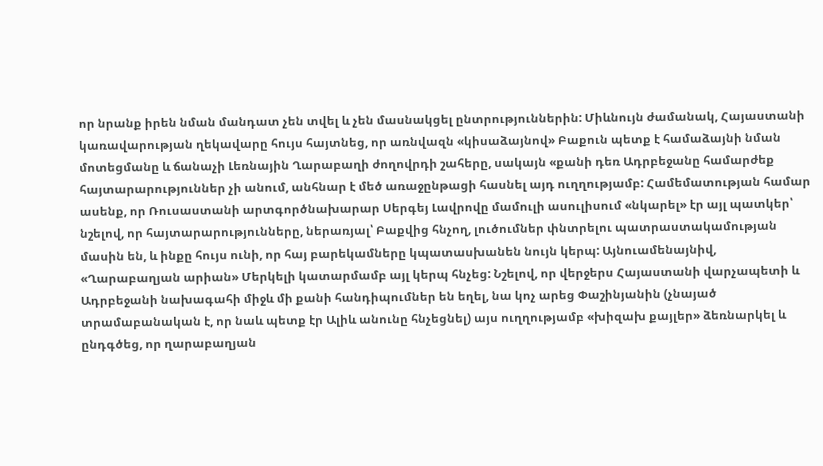որ նրանք իրեն նման մանդատ չեն տվել և չեն մասնակցել ընտրություններին: Միևնույն ժամանակ, Հայաստանի կառավարության ղեկավարը հույս հայտնեց, որ առնվազն «կիսաձայնով» Բաքուն պետք է համաձայնի նման մոտեցմանը և ճանաչի Լեռնային Ղարաբաղի ժողովրդի շահերը, սակայն «քանի դեռ Ադրբեջանը համարժեք հայտարարություններ չի անում, անհնար է մեծ առաջընթացի հասնել այդ ուղղությամբ: Համեմատության համար ասենք, որ Ռուսաստանի արտգործնախարար Սերգեյ Լավրովը մամուլի ասուլիսում «նկարել» էր այլ պատկեր՝ նշելով, որ հայտարարությունները, ներառյալ՝ Բաքվից հնչող, լուծումներ փնտրելու պատրաստակամության մասին են, և ինքը հույս ունի, որ հայ բարեկամները կպատասխանեն նույն կերպ: Այնուամենայնիվ, «Ղարաբաղյան արիան» Մերկելի կատարմամբ այլ կերպ հնչեց: Նշելով, որ վերջերս Հայաստանի վարչապետի և Ադրբեջանի նախագահի միջև մի քանի հանդիպումներ են եղել, նա կոչ արեց Փաշինյանին (չնայած տրամաբանական է, որ նաև պետք էր Ալիև անունը հնչեցնել) այս ուղղությամբ «խիզախ քայլեր» ձեռնարկել և ընդգծեց, որ ղարաբաղյան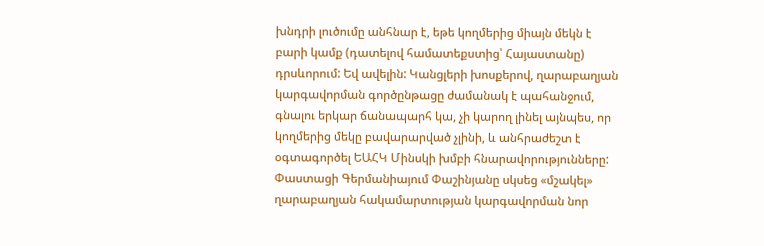խնդրի լուծումը անհնար է, եթե կողմերից միայն մեկն է բարի կամք (դատելով համատեքստից՝ Հայաստանը) դրսևորում: Եվ ավելին: Կանցլերի խոսքերով, ղարաբաղյան կարգավորման գործընթացը ժամանակ է պահանջում, գնալու երկար ճանապարհ կա, չի կարող լինել այնպես, որ կողմերից մեկը բավարարված չլինի, և անհրաժեշտ է օգտագործել ԵԱՀԿ Մինսկի խմբի հնարավորությունները: Փաստացի Գերմանիայում Փաշինյանը սկսեց «մշակել» ղարաբաղյան հակամարտության կարգավորման նոր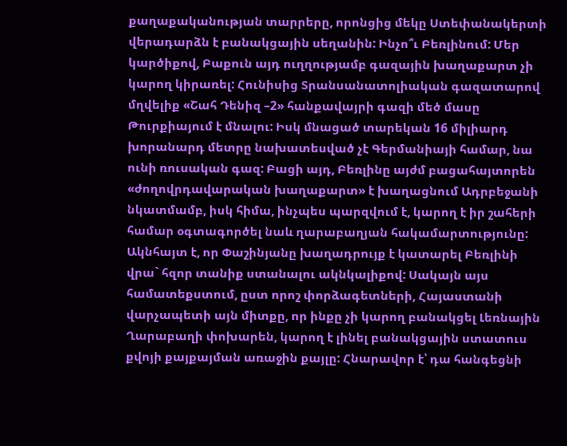քաղաքականության տարրերը, որոնցից մեկը Ստեփանակերտի վերադարձն է բանակցային սեղանին: Ինչո՞ւ Բեռլինում: Մեր կարծիքով, Բաքուն այդ ուղղությամբ գազային խաղաքարտ չի կարող կիրառել: Հունիսից Տրանսանատոլիական գազատարով մղվելիք «Շահ Դենիզ –2» հանքավայրի գազի մեծ մասը Թուրքիայում է մնալու: Իսկ մնացած տարեկան 16 միլիարդ խորանարդ մետրը նախատեսված չէ Գերմանիայի համար, նա ունի ռուսական գազ: Բացի այդ, Բեռլինը այժմ բացահայտորեն «ժողովրդավարական խաղաքարտ» է խաղացնում Ադրբեջանի նկատմամբ, իսկ հիմա, ինչպես պարզվում է, կարող է իր շահերի համար օգտագործել նաև ղարաբաղյան հակամարտությունը: Ակնհայտ է, որ Փաշինյանը խաղադրույք է կատարել Բեռլինի վրա` հզոր տանիք ստանալու ակնկալիքով: Սակայն այս համատեքստում, ըստ որոշ փորձագետների, Հայաստանի վարչապետի այն միտքը, որ ինքը չի կարող բանակցել Լեռնային Ղարաբաղի փոխարեն, կարող է լինել բանակցային ստատուս քվոյի քայքայման առաջին քայլը: Հնարավոր է՝ դա հանգեցնի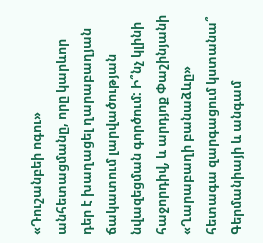«Դուշանբեի ոգու» անհետացմանը, որը կարևոր դեր է խաղացել ղարաբաղյան ճակատում լարվածության նվազեցման գործում: Ի՞նչ կլինի հաջորդիվ, և արդյոք Փաշինյանի «Ղարաբաղի բանաձևը» հետագա զարգացում կստանա՞ Գերմանիայի և անգամ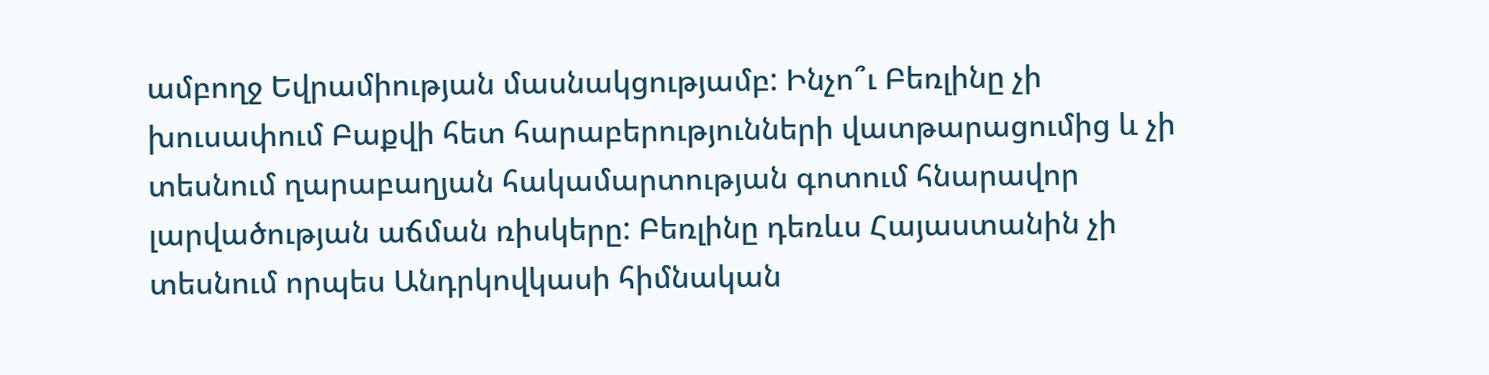ամբողջ Եվրամիության մասնակցությամբ: Ինչո՞ւ Բեռլինը չի խուսափում Բաքվի հետ հարաբերությունների վատթարացումից և չի տեսնում ղարաբաղյան հակամարտության գոտում հնարավոր լարվածության աճման ռիսկերը: Բեռլինը դեռևս Հայաստանին չի տեսնում որպես Անդրկովկասի հիմնական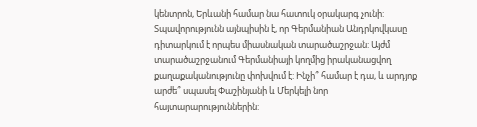կենտրոն, Երևանի համար նա հատուկ օրակարգ չունի: Տպավորությունն այնպիսին է, որ Գերմանիան Անդրկովկասը դիտարկում է որպես միասնական տարածաշրջան: Այժմ տարածաշրջանում Գերմանիայի կողմից իրականացվող քաղաքականությունը փոխվում է: Ինչի՞ համար է դա, և արդյոք արժե՞ սպասել Փաշինյանի և Մերկելի նոր հայտարարություններին: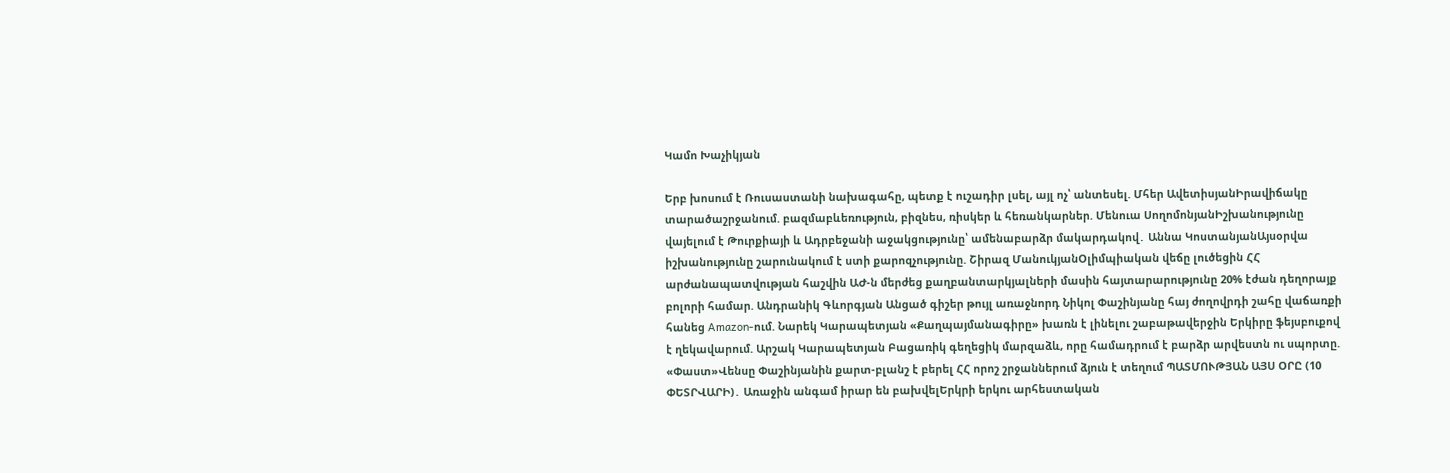Կամո Խաչիկյան

Երբ խոսում է Ռուսաստանի նախագահը, պետք է ուշադիր լսել, այլ ոչ՝ անտեսել. Մհեր ԱվետիսյանԻրավիճակը տարածաշրջանում. բազմաբևեռություն, բիզնես, ռիսկեր և հեռանկարներ. Մենուա ՍողոմոնյանԻշխանությունը վայելում է Թուրքիայի և Ադրբեջանի աջակցությունը՝ ամենաբարձր մակարդակով․ Աննա ԿոստանյանԱյսօրվա իշխանությունը շարունակում է ստի քարոզչությունը. Շիրազ ՄանուկյանՕլիմպիական վեճը լուծեցին ՀՀ արժանապատվության հաշվին ԱԺ-ն մերժեց քաղբանտարկյալների մասին հայտարարությունը 20% էժան դեղորայք բոլորի համար. Անդրանիկ Գևորգյան Անցած գիշեր թույլ առաջնորդ Նիկոլ Փաշինյանը հայ ժողովրդի շահը վաճառքի հանեց Amazon-ում. Նարեկ Կարապետյան «Քաղպայմանագիրը» խառն է լինելու շաբաթավերջին Երկիրը ֆեյսբուքով է ղեկավարում. Արշակ Կարապետյան Բացառիկ գեղեցիկ մարզաձև, որը համադրում է բարձր արվեստն ու սպորտը. «Փաստ»Վենսը Փաշինյանին քարտ-բլանշ է բերել ՀՀ որոշ շրջաններում ձյուն է տեղում ՊԱՏՄՈՒԹՅԱՆ ԱՅՍ ՕՐԸ (10 ՓԵՏՐՎԱՐԻ)․ Առաջին անգամ իրար են բախվելԵրկրի երկու արհեստական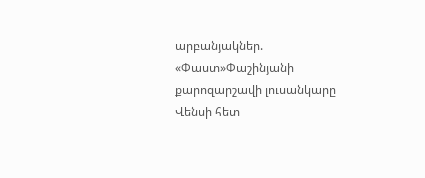արբանյակներ. «Փաստ»Փաշինյանի քարոզարշավի լուսանկարը Վենսի հետ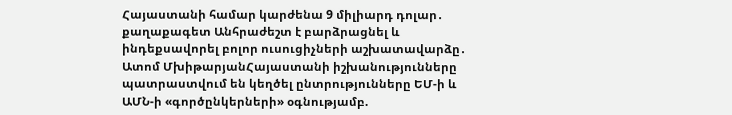Հայաստանի համար կարժենա 9 միլիարդ դոլար․ քաղաքագետ Անհրաժեշտ է բարձրացնել և ինդեքսավորել բոլոր ուսուցիչների աշխատավարձը․ Ատոմ ՄխիթարյանՀայաստանի իշխանությունները պատրաստվում են կեղծել ընտրությունները ԵՄ-ի և ԱՄՆ-ի «գործընկերների» օգնությամբ.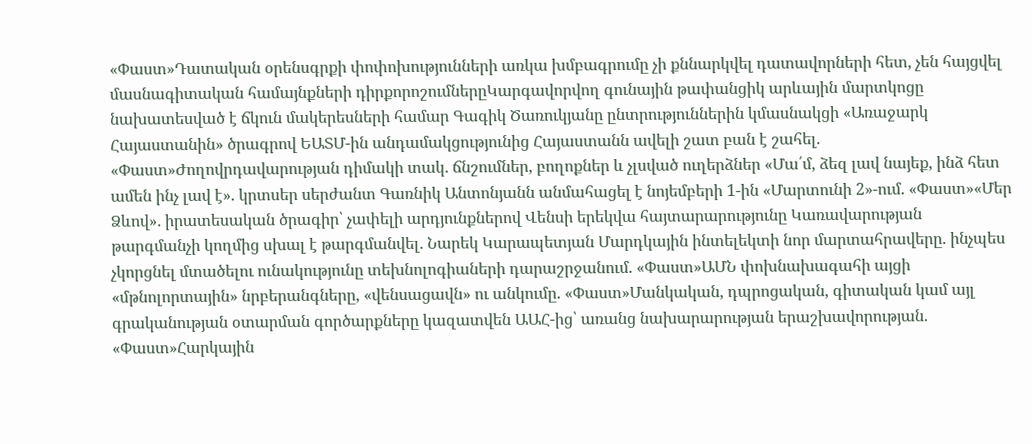«Փաստ»Դատական օրենսգրքի փոփոխությունների առկա խմբագրումը չի քննարկվել դատավորների հետ, չեն հայցվել մասնագիտական համայնքների դիրքորոշումներըԿարգավորվող գունային թափանցիկ արևային մարտկոցը նախատեսված է ճկուն մակերեսների համար Գագիկ Ծառուկյանը ընտրություններին կմասնակցի «Առաջարկ Հայաստանին» ծրագրով ԵԱՏՄ-ին անդամակցությունից Հայաստանն ավելի շատ բան է շահել. «Փաստ»Ժողովրդավարության դիմակի տակ․ ճնշումներ, բողոքներ և չլսված ուղերձներ «Մա՛մ, ձեզ լավ նայեք, ինձ հետ ամեն ինչ լավ է». կրտսեր սերժանտ Գառնիկ Անտոնյանն անմահացել է նոյեմբերի 1-ին «Մարտունի 2»-ում. «Փաստ»«Մեր Ձևով»․ իրատեսական ծրագիր՝ չափելի արդյունքներով Վենսի երեկվա հայտարարությունը Կառավարության թարգմանչի կողմից սխալ է թարգմանվել․ Նարեկ Կարապետյան Մարդկային ինտելեկտի նոր մարտահրավերը. ինչպես չկորցնել մտածելու ունակությունը տեխնոլոգիաների դարաշրջանում. «Փաստ»ԱՄՆ փոխնախագահի այցի «մթնոլորտային» նրբերանգները, «վենսացավն» ու անկումը. «Փաստ»Մանկական, դպրոցական, գիտական կամ այլ գրականության օտարման գործարքները կազատվեն ԱԱՀ-ից՝ առանց նախարարության երաշխավորության. «Փաստ»Հարկային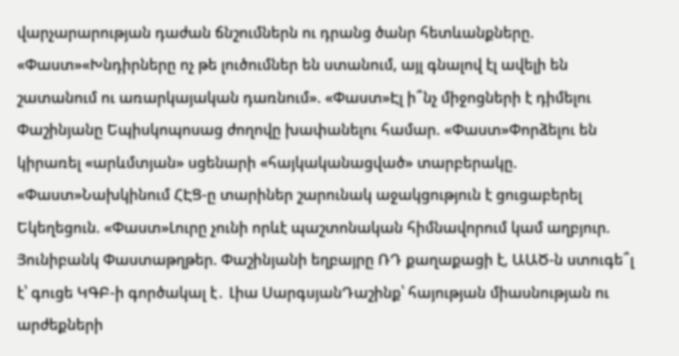վարչարարության դաժան ճնշումներն ու դրանց ծանր հետևանքները. «Փաստ»«Խնդիրները ոչ թե լուծումներ են ստանում, այլ գնալով էլ ավելի են շատանում ու առարկայական դառնում». «Փաստ»Էլ ի՞նչ միջոցների է դիմելու Փաշինյանը Եպիսկոպոսաց ժողովը խափանելու համար. «Փաստ»Փորձելու են կիրառել «արևմտյան» սցենարի «հայկականացված» տարբերակը. «Փաստ»Նախկինում ՀԷՑ-ը տարիներ շարունակ աջակցություն է ցուցաբերել Եկեղեցուն. «Փաստ»Լուրը չունի որևէ պաշտոնական հիմնավորում կամ աղբյուր. Յունիբանկ Փաստաթղթեր. Փաշինյանի եղբայրը ՌԴ քաղաքացի է, ԱԱԾ-ն ստուգե՞լ է՝ գուցե ԿԳԲ-ի գործակալ է․ Լիա ՍարգսյանԴաշինք՝ հայության միասնության ու արժեքների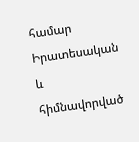համար Իրատեսական և հիմնավորված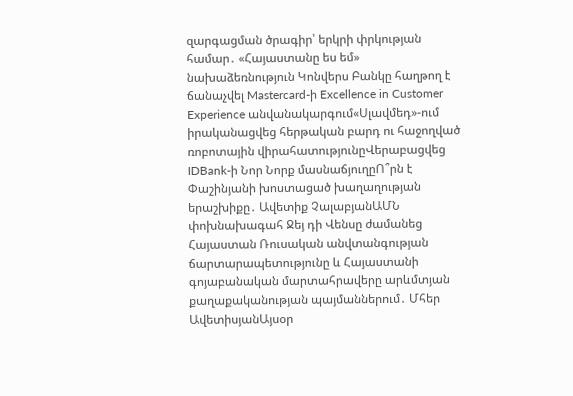զարգացման ծրագիր՝ երկրի փրկության համար․ «Հայաստանը ես եմ» նախաձեռնություն Կոնվերս Բանկը հաղթող է ճանաչվել Mastercard-ի Excellence in Customer Experience անվանակարգում«Սլավմեդ»-ում իրականացվեց հերթական բարդ ու հաջողված ռոբոտային վիրահատությունըՎերաբացվեց IDBank-ի Նոր Նորք մասնաճյուղըՈ՞րն է Փաշինյանի խոստացած խաղաղության երաշխիքը․ Ավետիք ՉալաբյանԱՄՆ փոխնախագահ Ջեյ դի Վենսը ժամանեց Հայաստան Ռուսական անվտանգության ճարտարապետությունը և Հայաստանի գոյաբանական մարտահրավերը արևմտյան քաղաքականության պայմաններում․ Մհեր ԱվետիսյանԱյսօր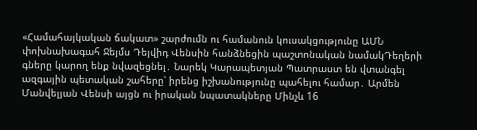«Համահայկական ճակատ» շարժումն ու համանուն կուսակցությունը ԱՄՆ փոխնախագահ Ջեյմս Դեյվիդ Վենսին հանձնեցին պաշտոնական նամակԴեղերի գները կարող ենք նվազեցնել․ Նարեկ Կարապետյան Պատրաստ են վտանգել ազգային պետական շահերը՝ իրենց իշխանությունը պահելու համար․ Արմեն Մանվելյան Վենսի այցն ու իրական նպատակները Մինչև 16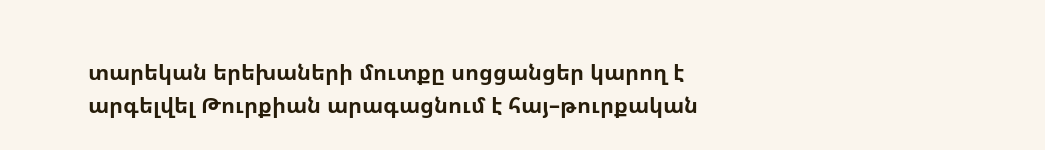տարեկան երեխաների մուտքը սոցցանցեր կարող է արգելվել Թուրքիան արագացնում է հայ–թուրքական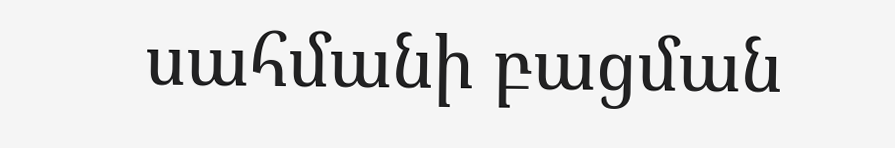սահմանի բացման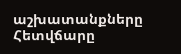աշխատանքները Հետվճարը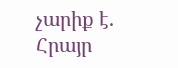չարիք է. Հրայր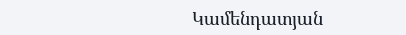Կամենդատյան